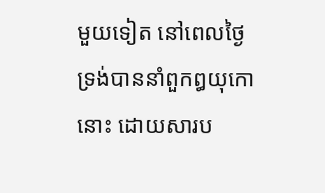មួយទៀត នៅពេលថ្ងៃ ទ្រង់បាននាំពួកឰយុកោនោះ ដោយសារប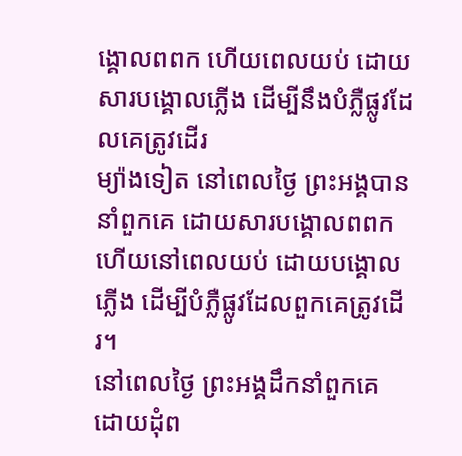ង្គោលពពក ហើយពេលយប់ ដោយសារបង្គោលភ្លើង ដើម្បីនឹងបំភ្លឺផ្លូវដែលគេត្រូវដើរ
ម្យ៉ាងទៀត នៅពេលថ្ងៃ ព្រះអង្គបាននាំពួកគេ ដោយសារបង្គោលពពក ហើយនៅពេលយប់ ដោយបង្គោលភ្លើង ដើម្បីបំភ្លឺផ្លូវដែលពួកគេត្រូវដើរ។
នៅពេលថ្ងៃ ព្រះអង្គដឹកនាំពួកគេ ដោយដុំព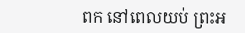ពក នៅពេលយប់ ព្រះអ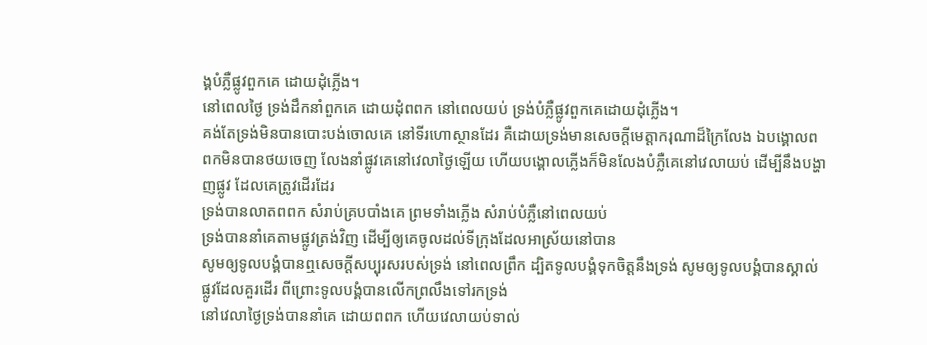ង្គបំភ្លឺផ្លូវពួកគេ ដោយដុំភ្លើង។
នៅពេលថ្ងៃ ទ្រង់ដឹកនាំពួកគេ ដោយដុំពពក នៅពេលយប់ ទ្រង់បំភ្លឺផ្លូវពួកគេដោយដុំភ្លើង។
គង់តែទ្រង់មិនបានបោះបង់ចោលគេ នៅទីរហោស្ថានដែរ គឺដោយទ្រង់មានសេចក្ដីមេត្តាករុណាដ៏ក្រៃលែង ឯបង្គោលពពកមិនបានថយចេញ លែងនាំផ្លូវគេនៅវេលាថ្ងៃឡើយ ហើយបង្គោលភ្លើងក៏មិនលែងបំភ្លឺគេនៅវេលាយប់ ដើម្បីនឹងបង្ហាញផ្លូវ ដែលគេត្រូវដើរដែរ
ទ្រង់បានលាតពពក សំរាប់គ្របបាំងគេ ព្រមទាំងភ្លើង សំរាប់បំភ្លឺនៅពេលយប់
ទ្រង់បាននាំគេតាមផ្លូវត្រង់វិញ ដើម្បីឲ្យគេចូលដល់ទីក្រុងដែលអាស្រ័យនៅបាន
សូមឲ្យទូលបង្គំបានឮសេចក្ដីសប្បុរសរបស់ទ្រង់ នៅពេលព្រឹក ដ្បិតទូលបង្គំទុកចិត្តនឹងទ្រង់ សូមឲ្យទូលបង្គំបានស្គាល់ផ្លូវដែលគួរដើរ ពីព្រោះទូលបង្គំបានលើកព្រលឹងទៅរកទ្រង់
នៅវេលាថ្ងៃទ្រង់បាននាំគេ ដោយពពក ហើយវេលាយប់ទាល់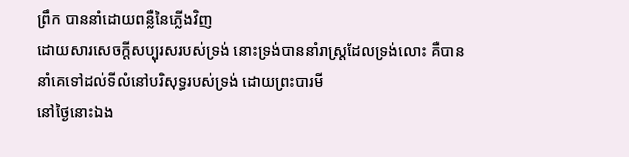ព្រឹក បាននាំដោយពន្លឺនៃភ្លើងវិញ
ដោយសារសេចក្ដីសប្បុរសរបស់ទ្រង់ នោះទ្រង់បាននាំរាស្ត្រដែលទ្រង់លោះ គឺបាននាំគេទៅដល់ទីលំនៅបរិសុទ្ធរបស់ទ្រង់ ដោយព្រះបារមី
នៅថ្ងៃនោះឯង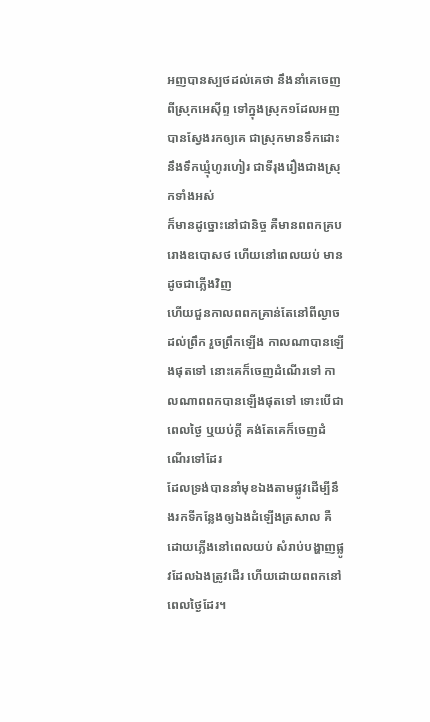អញបានស្បថដល់គេថា នឹងនាំគេចេញពីស្រុកអេស៊ីព្ទ ទៅក្នុងស្រុក១ដែលអញបានស្វែងរកឲ្យគេ ជាស្រុកមានទឹកដោះ នឹងទឹកឃ្មុំហូរហៀរ ជាទីរុងរឿងជាងស្រុកទាំងអស់
ក៏មានដូច្នោះនៅជានិច្ច គឺមានពពកគ្របរោងឧបោសថ ហើយនៅពេលយប់ មានដូចជាភ្លើងវិញ
ហើយជួនកាលពពកគ្រាន់តែនៅពីល្ងាចដល់ព្រឹក រួចព្រឹកឡើង កាលណាបានឡើងផុតទៅ នោះគេក៏ចេញដំណើរទៅ កាលណាពពកបានឡើងផុតទៅ ទោះបើជាពេលថ្ងៃ ឬយប់ក្តី គង់តែគេក៏ចេញដំណើរទៅដែរ
ដែលទ្រង់បាននាំមុខឯងតាមផ្លូវដើម្បីនឹងរកទីកន្លែងឲ្យឯងដំឡើងត្រសាល គឺដោយភ្លើងនៅពេលយប់ សំរាប់បង្ហាញផ្លូវដែលឯងត្រូវដើរ ហើយដោយពពកនៅពេលថ្ងៃដែរ។